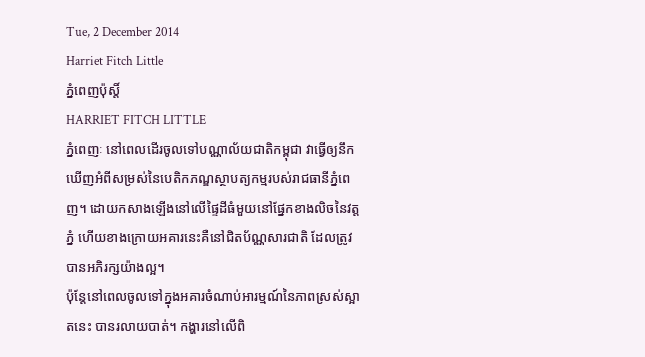Tue, 2 December 2014
Harriet Fitch Little
ភ្នំពេញប៉ុស្តិ៍
HARRIET FITCH LITTLE
ភ្នំពេញៈ នៅពេលដើរចូលទៅបណ្ណាល័យជាតិកម្ពុជា វាធ្វើឲ្យនឹកឃើញអំពីសម្រស់នៃបេតិកភណ្ឌស្ថាបត្យកម្មរបស់រាជធានីភ្នំពេញ។ ដោយកសាងឡើងនៅលើផ្ទៃដីធំមួយនៅផ្នែកខាងលិចនៃវត្តភ្នំ ហើយខាងក្រោយអគារនេះគឺនៅជិតប័ណ្ណសារជាតិ ដែលត្រូវបានអភិរក្សយ៉ាងល្អ។
ប៉ុន្តែនៅពេលចូលទៅក្នុងអគារចំណាប់អារម្មណ៍នៃភាពស្រស់ស្អាតនេះ បានរលាយបាត់។ កង្ហារនៅលើពិ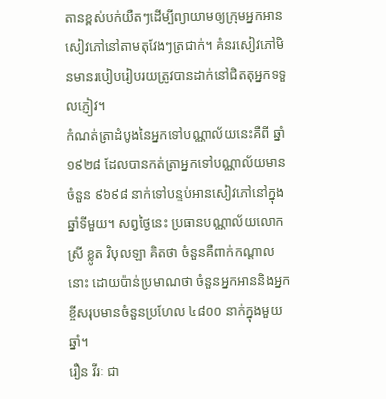តានខ្ពស់បក់យឺតៗដើម្បីព្យាយាមឲ្យក្រុមអ្នកអានសៀវភៅនៅតាមតុវែងៗត្រជាក់។ គំនរសៀវភៅមិនមានរបៀបរៀបរយត្រូវបានដាក់នៅជិតតុអ្នកទទួលភ្ញៀវ។
កំណត់ត្រាដំបូងនៃអ្នកទៅបណ្ណាល័យនេះគឺពី ឆ្នាំ១៩២៨ ដែលបានកត់ត្រាអ្នកទៅបណ្ណាល័យមានចំនួន ៩៦៩៨ នាក់ទៅបន្ទប់អានសៀវភៅនៅក្នុងឆ្នាំទីមួយ។ សព្វថ្ងៃនេះ ប្រធានបណ្ណាល័យលោកស្រី ខ្លូត វិបុលឡា គិតថា ចំនួនគឺពាក់កណ្តាលនោះ ដោយប៉ាន់ប្រមាណថា ចំនួនអ្នកអាននិងអ្នកខ្ចីសរុបមានចំនួនប្រហែល ៤៨០០ នាក់ក្នុងមួយឆ្នាំ។
រឿន វីរៈ ជា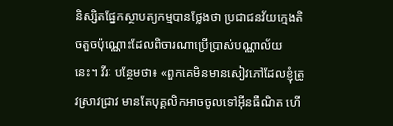និស្សិតផ្នែកស្ថាបត្យកម្មបានថ្លែងថា ប្រជាជនវ័យក្មេងតិចតួចប៉ុណ្ណោះដែលពិចារណាប្រើប្រាស់បណ្ណាល័យនេះ។ វីរៈ បន្ថែមថា៖ «ពួកគេមិនមានសៀវភៅដែលខ្ញុំត្រូវស្រាវជ្រាវ មានតែបុគ្គលិកអាចចូលទៅអ៊ីនធឺណិត ហើ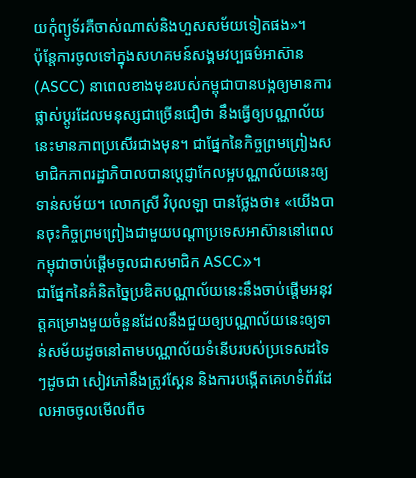យកុំព្យូទ័រគឺចាស់ណាស់និងហួសសម័យទៀតផង»។
ប៉ុន្តែការចូលទៅក្នុងសហគមន៍សង្គមវប្បធម៌អាស៊ាន (ASCC) នាពេលខាងមុខរបស់កម្ពុជាបានបង្កឲ្យមានការផ្លាស់ប្តូរដែលមនុស្សជាច្រើនជឿថា នឹងធ្វើឲ្យបណ្ណាល័យនេះមានភាពប្រសើរជាងមុន។ ជាផ្នែកនៃកិច្ចព្រមព្រៀងសមាជិកភាពរដ្ឋាភិបាលបានប្តេជ្ញាកែលម្អបណ្ណាល័យនេះឲ្យទាន់សម័យ។ លោកស្រី វិបុលឡា បានថ្លែងថា៖ «យើងបានចុះកិច្ចព្រមព្រៀងជាមួយបណ្តាប្រទេសអាស៊ាននៅពេលកម្ពុជាចាប់ផ្តើមចូលជាសមាជិក ASCC»។
ជាផ្នែកនៃគំនិតច្នៃប្រឌិតបណ្ណាល័យនេះនឹងចាប់ផ្តើមអនុវត្តគម្រោងមួយចំនួនដែលនឹងជួយឲ្យបណ្ណាល័យនេះឲ្យទាន់សម័យដូចនៅតាមបណ្ណាល័យទំនើបរបស់ប្រទេសដទៃៗដូចជា សៀវភៅនឹងត្រូវស្គែន និងការបង្កើតគេហទំព័រដែលអាចចូលមើលពីច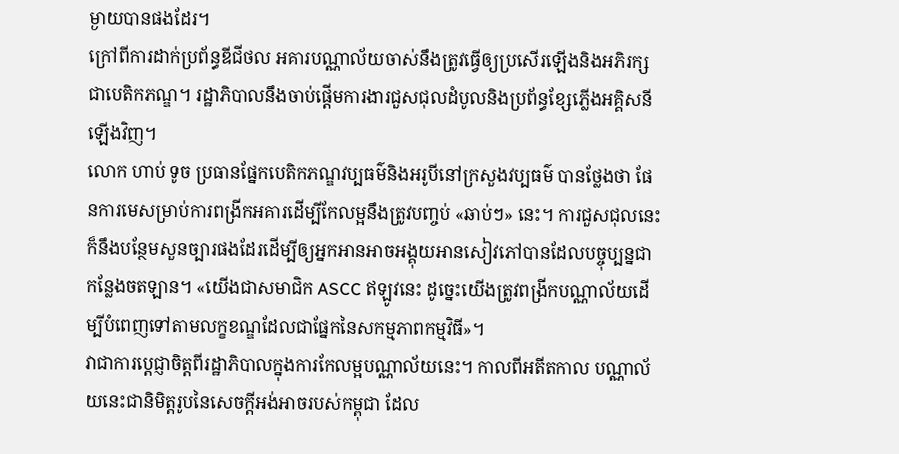ម្ងាយបានផងដែរ។
ក្រៅពីការដាក់ប្រព័ន្ធឌីជីថល អគារបណ្ណាល័យចាស់នឹងត្រូវធ្វើឲ្យប្រសើរឡើងនិងអភិរក្សជាបេតិកភណ្ឌ។ រដ្ឋាភិបាលនឹងចាប់ផ្តើមការងារជួសជុលដំបូលនិងប្រព័ន្ធខ្សែភ្លើងអគ្គិសនីឡើងវិញ។
លោក ហាប់ ទូច ប្រធានផ្នែកបេតិកភណ្ឌវប្បធម៌និងអរូបីនៅក្រសួងវប្បធម៌ បានថ្លែងថា ផែនការមេសម្រាប់ការពង្រីកអគារដើម្បីកែលម្អនឹងត្រូវបញ្ចប់ «ឆាប់ៗ» នេះ។ ការជួសជុលនេះក៏នឹងបន្ថែមសួនច្បារផងដែរដើម្បីឲ្យអ្នកអានអាចអង្គុយអានសៀវភៅបានដែលបច្ចុប្បន្នជាកន្លែងចតឡាន។ «យើងជាសមាជិក ASCC ឥឡូវនេះ ដូច្នេះយើងត្រូវពង្រីកបណ្ណាល័យដើម្បីបំពេញទៅតាមលក្ខខណ្ឌដែលជាផ្នែកនៃសកម្មភាពកម្មវិធី»។
វាជាការប្តេជ្ញាចិត្តពីរដ្ឋាភិបាលក្នុងការកែលម្អបណ្ណាល័យនេះ។ កាលពីអតីតកាល បណ្ណាល័យនេះជានិមិត្តរូបនៃសេចក្តីអង់អាចរបស់កម្ពុជា ដែល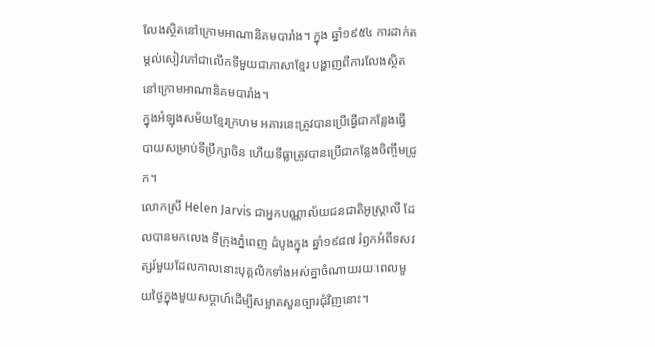លែងស្ថិតនៅក្រោមអាណានិគមបារាំង។ ក្នុង ឆ្នាំ១៩៥៤ ការដាក់តម្តល់សៀវភៅជាលើកទីមួយជាភាសាខ្មែរ បង្ហាញពីការលែងស្ថិតនៅក្រោមអាណានិគមបារាំង។
ក្នុងអំឡុងសម័យខ្មែរក្រហម អគារនេះត្រូវបានប្រើធ្វើជាកន្លែងធ្វើបាយសម្រាប់ទីប្រឹក្សាចិន ហើយទីធ្លាត្រូវបានប្រើជាកន្លែងចិញ្ចឹមជ្រូក។
លោកស្រី Helen Jarvis ជាអ្នកបណ្ណាល័យជនជាតិអូស្រ្តាលី ដែលបានមកលេង ទីក្រុងភ្នំពេញ ដំបូងក្នុង ឆ្នាំ១៩៨៧ រំឭកអំពីទសវត្សរ៍មួយដែលកាលនោះបុគ្គលិកទាំងអស់គ្នាចំណាយរយៈពេលមួយថ្ងៃក្នុងមួយសប្តាហ៍ដើម្បីសម្អាតសួនច្បារជុំវិញនោះ។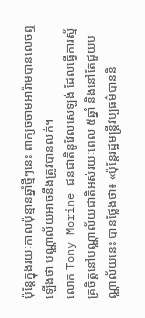ប៉ុន្តែក្នុងរយៈកាលប៉ុន្មានឆ្នាំថ្មីៗនេះ ពាក្យចចាមអារ៉ាមបានលេចឮឡើងថា បណ្ណាល័យអាចនឹងត្រូវបានលក់។
លោក Tony Morine ជនជាតិនូវែលសេឡង់ ដែលធ្វើការស្ម័គ្រចិត្តនៅបណ្ណាល័យជាតិអស់រយៈពេល ៥ឆ្នាំ និងនៅតែជួយបណ្ណាល័យនេះ បានថ្លែងថា៖ «ប៉ុន្តែរដ្ឋមន្រ្តីវប្បធម៌បាននិ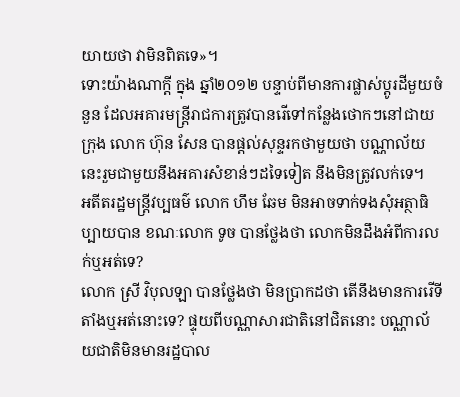យាយថា វាមិនពិតទេ»។
ទោះយ៉ាងណាក្តី ក្នុង ឆ្នាំ២០១២ បន្ទាប់ពីមានការផ្លាស់ប្តូរដីមួយចំនួន ដែលអគារមន្រ្តីរាជការត្រូវបានរើទៅកន្លែងថោកៗនៅជាយក្រុង លោក ហ៊ុន សែន បានផ្តល់សុន្ទរកថាមួយថា បណ្ណាល័យនេះរួមជាមួយនឹងអគារសំខាន់ៗដទៃទៀត នឹងមិនត្រូវលក់ទេ។
អតីតរដ្ឋមន្រ្តីវប្បធម៌ លោក ហឹម ឆែម មិនអាចទាក់ទងសុំអត្ថាធិប្បាយបាន ខណៈលោក ទូច បានថ្លែងថា លោកមិនដឹងអំពីការលក់ឬអត់ទេ?
លោក ស្រី វិបុលឡា បានថ្លែងថា មិនប្រាកដថា តើនឹងមានការរើទីតាំងឬអត់នោះទេ? ផ្ទុយពីបណ្ណាសារជាតិនៅជិតនោះ បណ្ណាល័យជាតិមិនមានរដ្ឋបាល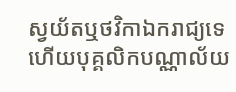ស្វយ័តឬថវិកាឯករាជ្យទេ ហើយបុគ្គលិកបណ្ណាល័យ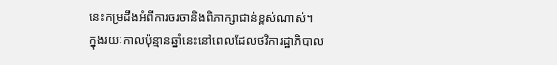នេះកម្រដឹងអំពីការចរចានិងពិភាក្សាជាន់ខ្ពស់ណាស់។
ក្នុងរយៈកាលប៉ុន្មានឆ្នាំនេះនៅពេលដែលថវិការដ្ឋាភិបាល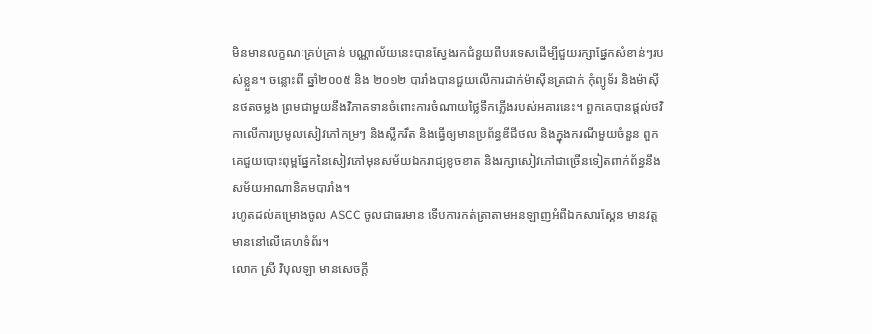មិនមានលក្ខណៈគ្រប់គ្រាន់ បណ្ណាល័យនេះបានស្វែងរកជំនួយពីបរទេសដើម្បីជួយរក្សាផ្នែកសំខាន់ៗរបស់ខ្លួន។ ចន្លោះពី ឆ្នាំ២០០៥ និង ២០១២ បារាំងបានជួយលើការដាក់ម៉ាស៊ីនត្រជាក់ កុំព្យូទ័រ និងម៉ាស៊ីនថតចម្លង ព្រមជាមួយនឹងវិភាគទានចំពោះការចំណាយថ្លៃទឹកភ្លើងរបស់អគារនេះ។ ពួកគេបានផ្តល់ថវិកាលើការប្រមូលសៀវភៅកម្រៗ និងស្លឹករឹត និងធ្វើឲ្យមានប្រព័ន្ធឌីជីថល និងក្នុងករណីមួយចំនួន ពួកគេជួយបោះពុម្ពផ្នែកនៃសៀវភៅមុនសម័យឯករាជ្យខូចខាត និងរក្សាសៀវភៅជាច្រើនទៀតពាក់ព័ន្ធនឹងសម័យអាណានិគមបារាំង។
រហូតដល់គម្រោងចូល ASCC ចូលជាធរមាន ទើបការកត់ត្រាតាមអនឡាញអំពីឯកសារស្គែន មានវត្តមាននៅលើគេហទំព័រ។
លោក ស្រី វិបុលឡា មានសេចក្តី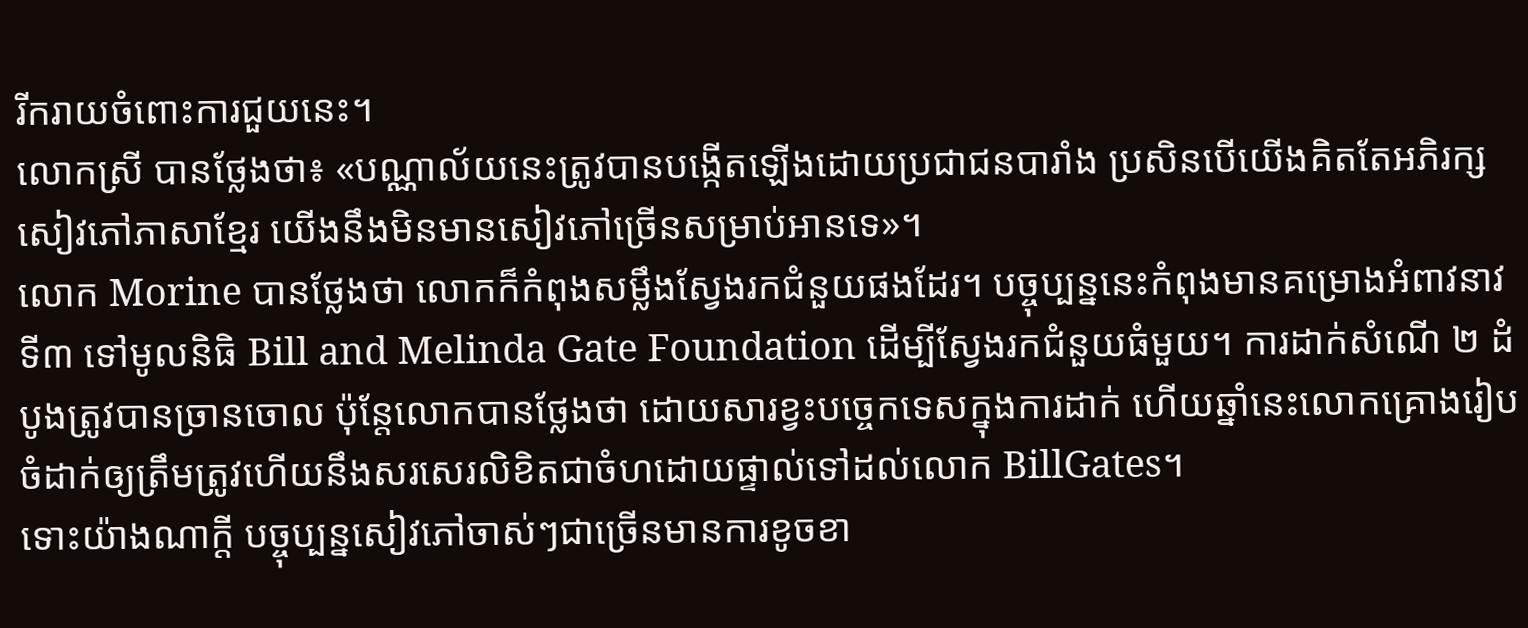រីករាយចំពោះការជួយនេះ។
លោកស្រី បានថ្លែងថា៖ «បណ្ណាល័យនេះត្រូវបានបង្កើតឡើងដោយប្រជាជនបារាំង ប្រសិនបើយើងគិតតែអភិរក្សសៀវភៅភាសាខ្មែរ យើងនឹងមិនមានសៀវភៅច្រើនសម្រាប់អានទេ»។
លោក Morine បានថ្លែងថា លោកក៏កំពុងសម្លឹងស្វែងរកជំនួយផងដែរ។ បច្ចុប្បន្ននេះកំពុងមានគម្រោងអំពាវនាវ ទី៣ ទៅមូលនិធិ Bill and Melinda Gate Foundation ដើម្បីស្វែងរកជំនួយធំមួយ។ ការដាក់សំណើ ២ ដំបូងត្រូវបានច្រានចោល ប៉ុន្តែលោកបានថ្លែងថា ដោយសារខ្វះបច្ចេកទេសក្នុងការដាក់ ហើយឆ្នាំនេះលោកគ្រោងរៀបចំដាក់ឲ្យត្រឹមត្រូវហើយនឹងសរសេរលិខិតជាចំហដោយផ្ទាល់ទៅដល់លោក BillGates។
ទោះយ៉ាងណាក្តី បច្ចុប្បន្នសៀវភៅចាស់ៗជាច្រើនមានការខូចខា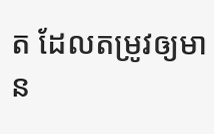ត ដែលតម្រូវឲ្យមាន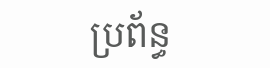ប្រព័ន្ធ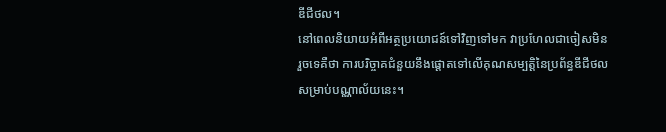ឌីជីថល។
នៅពេលនិយាយអំពីអត្ថប្រយោជន៍ទៅវិញទៅមក វាប្រហែលជាចៀសមិនរួចទេគឺថា ការបរិច្ចាគជំនួយនឹងផ្តោតទៅលើគុណសម្បត្តិនៃប្រព័ន្ធឌីជីថលសម្រាប់បណ្ណាល័យនេះ។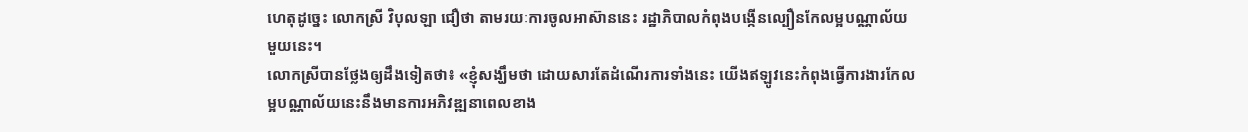ហេតុដូច្នេះ លោកស្រី វិបុលឡា ជឿថា តាមរយៈការចូលអាស៊ាននេះ រដ្ឋាភិបាលកំពុងបង្កើនល្បឿនកែលម្អបណ្ណាល័យមួយនេះ។
លោកស្រីបានថ្លែងឲ្យដឹងទៀតថា៖ «ខ្ញុំសង្ឃឹមថា ដោយសារតែដំណើរការទាំងនេះ យើងឥឡូវនេះកំពុងធ្វើការងារកែលម្អបណ្ណាល័យនេះនឹងមានការអភិវឌ្ឍនាពេលខាង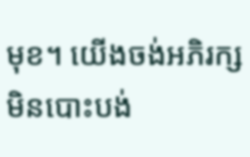មុខ។ យើងចង់អភិរក្សមិនបោះបង់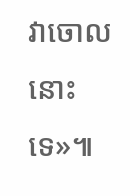វាចោលនោះទេ»៕